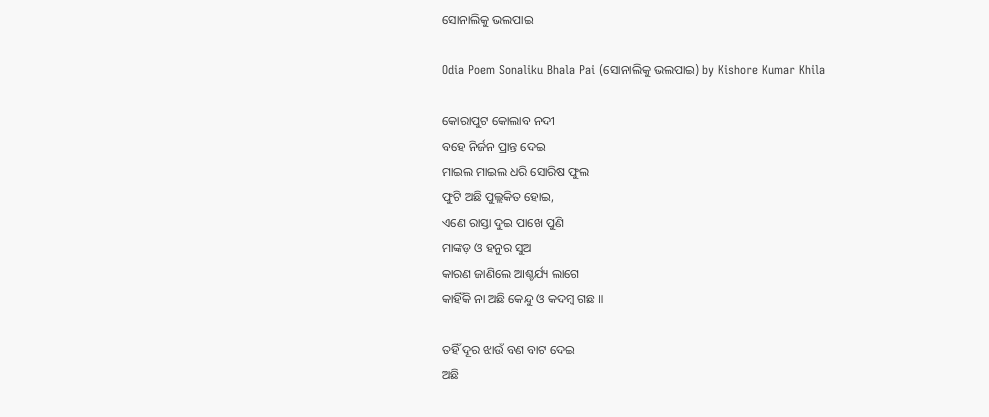ସୋନାଲିକୁ ଭଲପାଇ

Odia Poem Sonaliku Bhala Pai (ସୋନାଲିକୁ ଭଲପାଇ) by Kishore Kumar Khila

କୋରାପୁଟ କୋଲାବ ନଦୀ
ବହେ ନିର୍ଜନ ପ୍ରାନ୍ତ ଦେଇ
ମାଇଲ ମାଇଲ ଧରି ସୋରିଷ ଫୁଲ
ଫୁଟି ଅଛି ପୁଲ୍ଲକିତ ହୋଇ,
ଏଣେ ରାସ୍ତା ଦୁଇ ପାଖେ ପୁଣି
ମାଙ୍କଡ଼ ଓ ହନୁର ସୁଅ
କାରଣ ଜାଣିଲେ ଆଶ୍ଚର୍ଯ୍ୟ ଲାଗେ
କାହିଁକି ନା ଅଛି କେନ୍ଦୁ ଓ କଦମ୍ବ ଗଛ ॥

ତହିଁ ଦୂର ଝାଉଁ ବଣ ବାଟ ଦେଇ
ଅଛି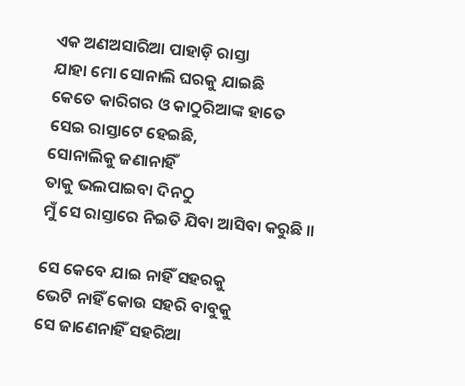ଏକ ଅଣଅସାରିଆ ପାହାଡ଼ି ରାସ୍ତା
ଯାହା ମୋ ସୋନାଲି ଘରକୁ ଯାଇଛି
କେତେ କାରିଗର ଓ କାଠୁରିଆଙ୍କ ହାତେ
ସେଇ ରାସ୍ତାଟେ ହେଇଛି,
ସୋନାଲିକୁ ଜଣାନାହିଁ
ତାକୁ ଭଲପାଇବା ଦିନଠୁ
ମୁଁ ସେ ରାସ୍ତାରେ ନିଇତି ଯିବା ଆସିବା କରୁଛି ॥

ସେ କେବେ ଯାଇ ନାହିଁ ସହରକୁ
ଭେଟି ନାହିଁ କୋଉ ସହରି ବାବୁକୁ
ସେ ଜାଣେନାହିଁ ସହରିଆ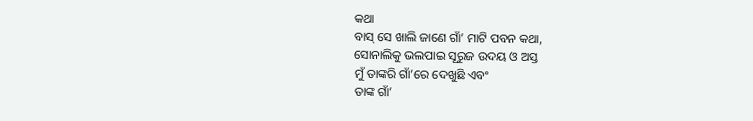କଥା
ବାସ୍ ସେ ଖାଲି ଜାଣେ ଗାଁ’ ମାଟି ପବନ କଥା,
ସୋନାଲିକୁ ଭଲପାଇ ସୂରୁଜ ଉଦୟ ଓ ଅସ୍ତ
ମୁଁ ତାଙ୍କରି ଗାଁ’ରେ ଦେଖୁଛି ଏବଂ
ତାଙ୍କ ଗାଁ’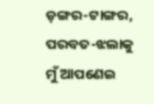ଡ଼ଙ୍ଗର-ଟାଙ୍ଗର, ପରବତ-ଝଲାକୁ
ମୁଁ ଆପଣେଇ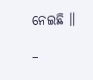ନେଇଛି ॥

–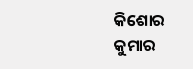କିଶୋର କୁମାର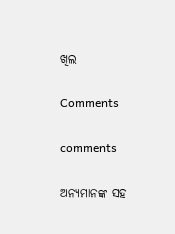ଖିଲ

Comments

comments

ଅନ୍ୟମାନଙ୍କ ସହ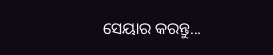ସେୟାର କରନ୍ତୁ...